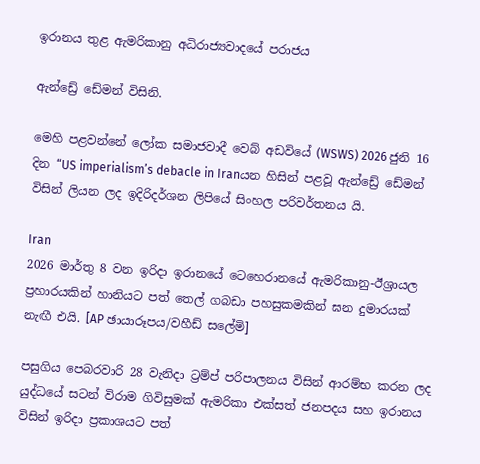ඉරානය තුළ ඇමරිකානු අධිරාජ්‍යවාදයේ පරාජය

ඇන්ඩ්‍රේ ඩේමන් විසිනි.

මෙහි පළවන්නේ ලෝක සමාජවාදී වෙබ් අඩවියේ (WSWS) 2026 ජුනි 16 දින “US imperialism’s debacle in Iranයන හිසින් පළවූ ඇන්ඩ්‍රේ ඩේමන් විසින් ලියන ලද ඉදිරිදර්ශන ලිපියේ සිංහල පරිවර්තනය යි.

Iran
2026 මාර්තු 8 වන ඉරිදා ඉරානයේ ටෙහෙරානයේ ඇමරිකානු-ඊශ්‍රායල ප්‍රහාරයකින් හානියට පත් තෙල් ගබඩා පහසුකමකින් ඝන දුමාරයක් නැඟී එයි. [AP ඡායාරූපය/වහීඩ් සලේමි]

පසුගිය පෙබරවාරි 28 වැනිදා ට්‍රම්ප් පරිපාලනය විසින් ආරම්භ කරන ලද යුද්ධයේ සටන් විරාම ගිවිසුමක් ඇමරිකා එක්සත් ජනපදය සහ ඉරානය විසින් ඉරිදා ප්‍රකාශයට පත්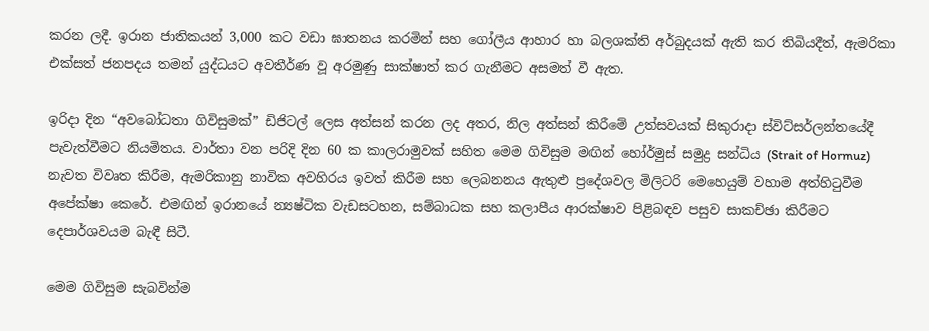කරන ලදී. ඉරාන ජාතිකයන් 3,000 කට වඩා ඝාතනය කරමින් සහ ගෝලීය ආහාර හා බලශක්ති අර්බුදයක් ඇති කර තිබියදීත්, ඇමරිකා එක්සත් ජනපදය තමන් යුද්ධයට අවතීර්ණ වූ අරමුණු සාක්ෂාත් කර ගැනීමට අසමත් වී ඇත.

ඉරිදා දින “අවබෝධතා ගිවිසුමක්” ඩිජිටල් ලෙස අත්සන් කරන ලද අතර, නිල අත්සන් කිරීමේ උත්සවයක් සිකුරාදා ස්විට්සර්ලන්තයේදී පැවැත්වීමට නියමිතය. වාර්තා වන පරිදි දින 60 ක කාලරාමුවක් සහිත මෙම ගිවිසුම මඟින් හෝර්මුස් සමුද්‍ර සන්ධිය (Strait of Hormuz) නැවත විවෘත කිරීම, ඇමරිකානු නාවික අවහිරය ඉවත් කිරීම සහ ලෙබනනය ඇතුළු ප්‍රදේශවල මිලිටරි මෙහෙයුම් වහාම අත්හිටුවීම අපේක්ෂා කෙරේ. එමඟින් ඉරානයේ න්‍යෂ්ටික වැඩසටහන, සම්බාධක සහ කලාපීය ආරක්ෂාව පිළිබඳව පසුව සාකච්ඡා කිරීමට දෙපාර්ශවයම බැඳී සිටී.

මෙම ගිවිසුම සැබවින්ම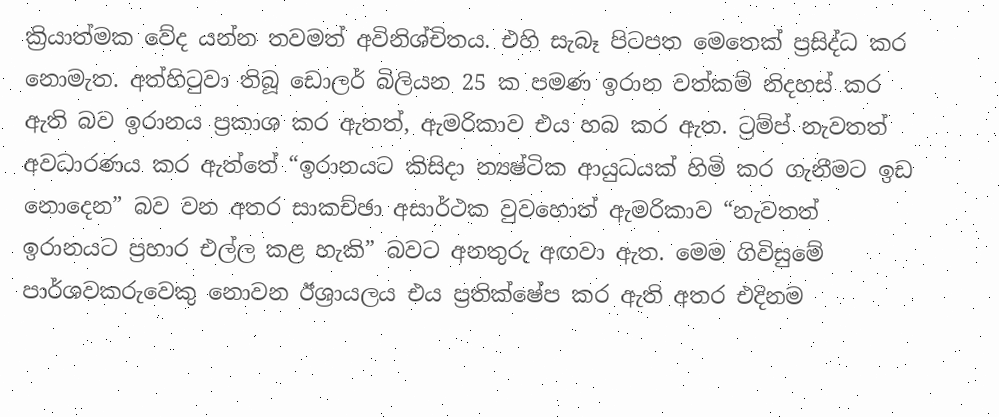ක්‍රියාත්මක වේද යන්න තවමත් අවිනිශ්චිතය. එහි සැබෑ පිටපත මෙතෙක් ප්‍රසිද්ධ කර නොමැත. අත්හිටුවා තිබූ ඩොලර් බිලියන 25 ක පමණ ඉරාන වත්කම් නිදහස් කර ඇති බව ඉරානය ප්‍රකාශ කර ඇතත්, ඇමරිකාව එය හබ කර ඇත. ට්‍රම්ප් නැවතත් අවධාරණය කර ඇත්තේ “ඉරානයට කිසිදා න්‍යෂ්ටික ආයුධයක් හිමි කර ගැනීමට ඉඩ නොදෙන” බව වන අතර සාකච්ඡා අසාර්ථක වුවහොත් ඇමරිකාව “නැවතත් ඉරානයට ප්‍රහාර එල්ල කළ හැකි” බවට අනතුරු අඟවා ඇත. මෙම ගිවිසුමේ පාර්ශවකරුවෙකු නොවන ඊශ්‍රායලය එය ප්‍රතික්ෂේප කර ඇති අතර එදිනම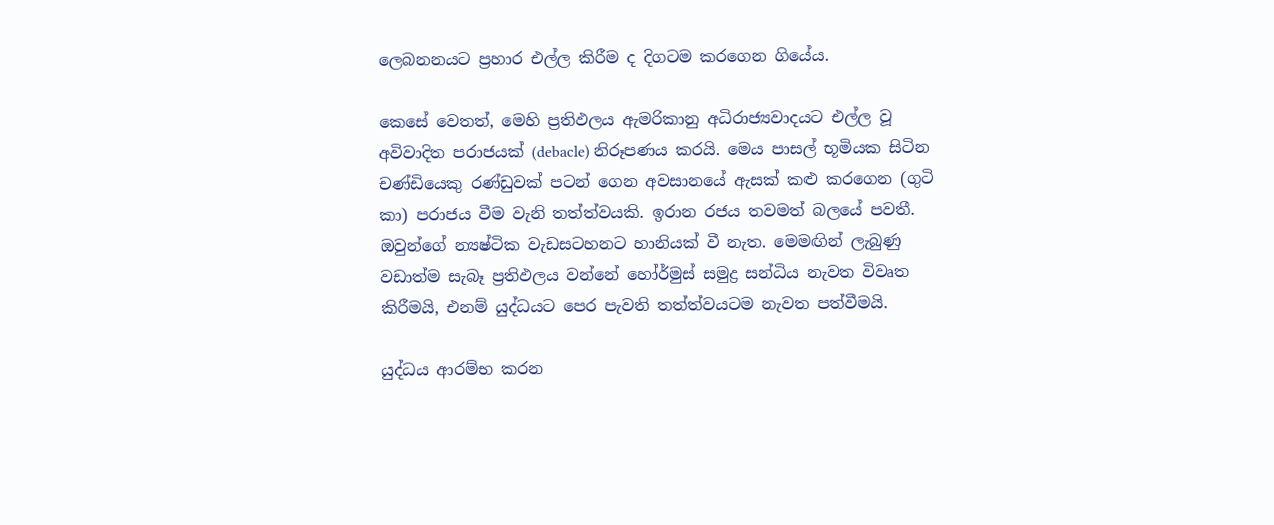ලෙබනනයට ප්‍රහාර එල්ල කිරීම ද දිගටම කරගෙන ගියේය.

කෙසේ වෙතත්, මෙහි ප්‍රතිඵලය ඇමරිකානු අධිරාජ්‍යවාදයට එල්ල වූ අවිවාදිත පරාජයක් (debacle) නිරූපණය කරයි. මෙය පාසල් භූමියක සිටින චණ්ඩියෙකු රණ්ඩුවක් පටන් ගෙන අවසානයේ ඇසක් කළු කරගෙන (ගුටි කා) පරාජය වීම වැනි තත්ත්වයකි. ඉරාන රජය තවමත් බලයේ පවතී. ඔවුන්ගේ න්‍යෂ්ටික වැඩසටහනට හානියක් වී නැත. මෙමඟින් ලැබුණු වඩාත්ම සැබෑ ප්‍රතිඵලය වන්නේ හෝර්මුස් සමුද්‍ර සන්ධිය නැවත විවෘත කිරීමයි, එනම් යුද්ධයට පෙර පැවති තත්ත්වයටම නැවත පත්වීමයි.

යුද්ධය ආරම්භ කරන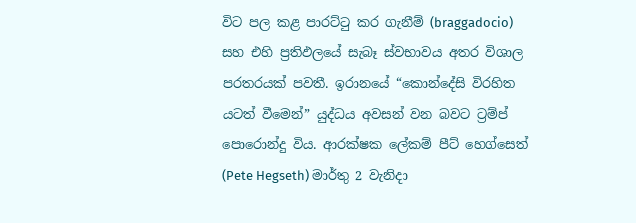විට පල කළ පාරට්ටු කර ගැනීම් (braggadocio) සහ එහි ප්‍රතිඵලයේ සැබෑ ස්වභාවය අතර විශාල පරතරයක් පවතී. ඉරානයේ “කොන්දේසි විරහිත යටත් වීමෙන්” යුද්ධය අවසන් වන බවට ට්‍රම්ප් පොරොන්දු විය. ආරක්ෂක ලේකම් පීට් හෙග්සෙත් (Pete Hegseth) මාර්තු 2 වැනිදා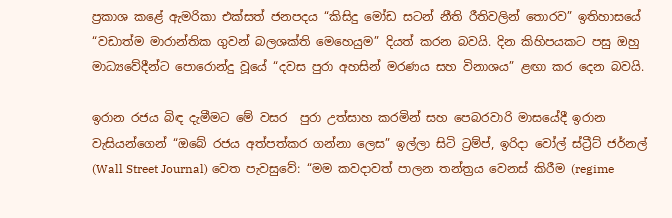ප්‍රකාශ කළේ ඇමරිකා එක්සත් ජනපදය “කිසිදු මෝඩ සටන් නීති රීතිවලින් තොරව” ඉතිහාසයේ “වඩාත්ම මාරාන්තික ගුවන් බලශක්ති මෙහෙයුම” දියත් කරන බවයි. දින කිහිපයකට පසු ඔහු මාධ්‍යවේදීන්ට පොරොන්දු වූයේ “දවස පුරා අහසින් මරණය සහ විනාශය” ළඟා කර දෙන බවයි.

ඉරාන රජය බිඳ දැමීමට මේ වසර  පුරා උත්සාහ කරමින් සහ පෙබරවාරි මාසයේදී ඉරාන වැසියන්ගෙන් “ඔබේ රජය අත්පත්කර ගන්නා ලෙස” ඉල්ලා සිටි ට්‍රම්ප්, ඉරිදා වෝල් ස්ට්‍රීට් ජර්නල් (Wall Street Journal) වෙත පැවසුවේ: “මම කවදාවත් පාලන තන්ත්‍රය වෙනස් කිරීම (regime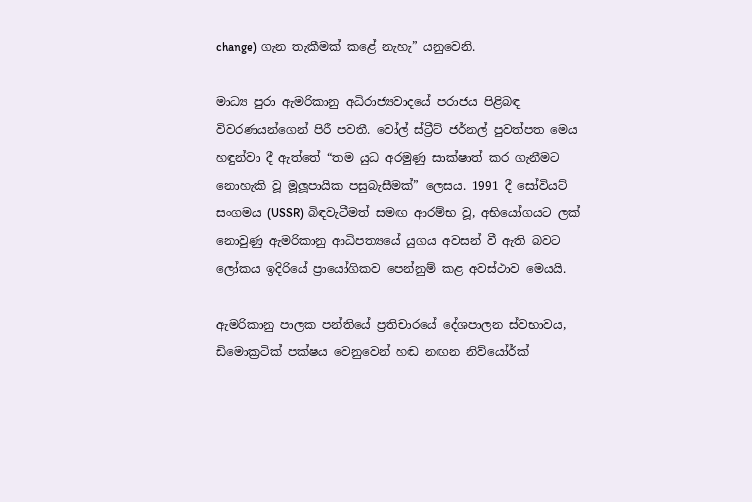change) ගැන තැකීමක් කළේ නැහැ” යනුවෙනි.

මාධ්‍ය පුරා ඇමරිකානු අධිරාජ්‍යවාදයේ පරාජය පිළිබඳ විවරණයන්ගෙන් පිරී පවතී. වෝල් ස්ට්‍රීට් ජර්නල් පුවත්පත මෙය හඳුන්වා දී ඇත්තේ “තම යුධ අරමුණු සාක්ෂාත් කර ගැනීමට නොහැකි වූ මූලූපායික පසුබැසීමක්” ලෙසය. 1991 දී සෝවියට් සංගමය (USSR) බිඳවැටීමත් සමඟ ආරම්භ වූ, අභියෝගයට ලක් නොවුණු ඇමරිකානු ආධිපත්‍යයේ යුගය අවසන් වී ඇති බවට ලෝකය ඉදිරියේ ප්‍රායෝගිකව පෙන්නුම් කළ අවස්ථාව මෙයයි.

ඇමරිකානු පාලක පන්තියේ ප්‍රතිචාරයේ දේශපාලන ස්වභාවය, ඩිමොක්‍රටික් පක්ෂය වෙනුවෙන් හඬ නඟන නිව්යෝර්ක්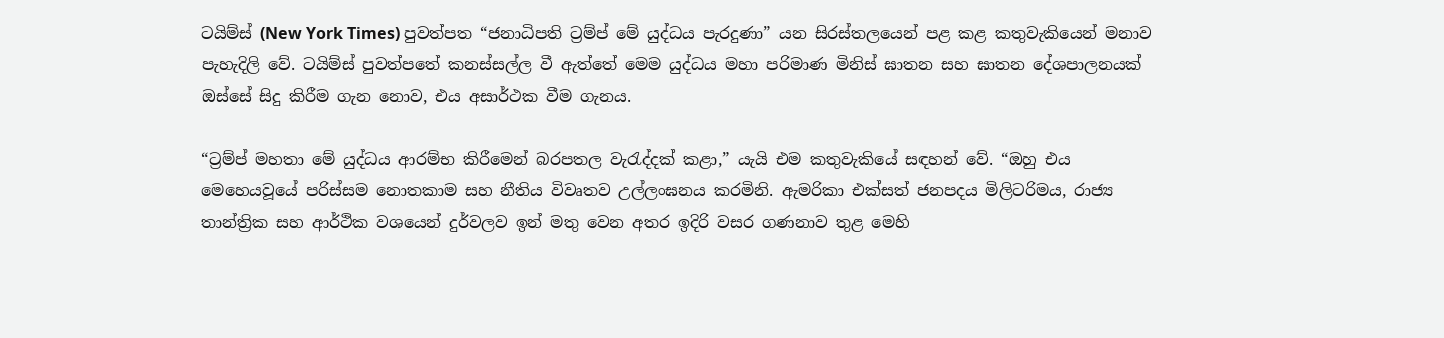ටයිම්ස් (New York Times) පුවත්පත “ජනාධිපති ට්‍රම්ප් මේ යුද්ධය පැරදුණා” යන සිරස්තලයෙන් පළ කළ කතුවැකියෙන් මනාව පැහැදිලි වේ. ටයිම්ස් පුවත්පතේ කනස්සල්ල වී ඇත්තේ මෙම යුද්ධය මහා පරිමාණ මිනිස් ඝාතන සහ ඝාතන දේශපාලනයක් ඔස්සේ සිදු කිරීම ගැන නොව, එය අසාර්ථක වීම ගැනය.

“ට්‍රම්ප් මහතා මේ යුද්ධය ආරම්භ කිරීමෙන් බරපතල වැරැද්දක් කළා,” යැයි එම කතුවැකියේ සඳහන් වේ. “ඔහු එය මෙහෙයවූයේ පරිස්සම නොතකාම සහ නීතිය විවෘතව උල්ලංඝනය කරමිනි. ඇමරිකා එක්සත් ජනපදය මිලිටරිමය, රාජ්‍ය තාන්ත්‍රික සහ ආර්ථික වශයෙන් දුර්වලව ඉන් මතු වෙන අතර ඉදිරි වසර ගණනාව තුළ මෙහි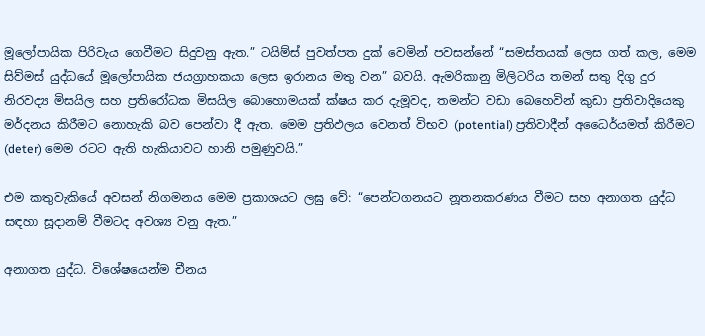මූලෝපායික පිරිවැය ගෙවීමට සිදුවනු ඇත.” ටයිම්ස් පුවත්පත දුක් වෙමින් පවසන්නේ “සමස්තයක් ලෙස ගත් කල, මෙම සිව්මස් යුද්ධයේ මූලෝපායික ජයග්‍රාහකයා ලෙස ඉරානය මතු වන” බවයි. ඇමරිකානු මිලිටරිය තමන් සතු දිගු දුර නිරවද්‍ය මිසයිල සහ ප්‍රතිරෝධක මිසයිල බොහොමයක් ක්ෂය කර දැමූවද, තමන්ට වඩා බෙහෙවින් කුඩා ප්‍රතිවාදියෙකු මර්දනය කිරීමට නොහැකි බව පෙන්වා දී ඇත. මෙම ප්‍රතිඵලය වෙනත් විභව (potential) ප්‍රතිවාදීන් අධෛර්යමත් කිරීමට (deter) මෙම රටට ඇති හැකියාවට හානි පමුණුවයි.”

එම කතුවැකියේ අවසන් නිගමනය මෙම ප්‍රකාශයට ලඝු වේ: “පෙන්ටගනයට නූතනකරණය වීමට සහ අනාගත යුද්ධ සඳහා සූදානම් වීමටද අවශ්‍ය වනු ඇත.”

අනාගත යුද්ධ. විශේෂයෙන්ම චීනය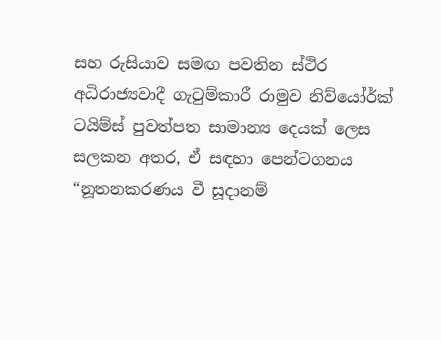සහ රුසියාව සමඟ පවතින ස්ථිර අධිරාජ්‍යවාදී ගැටුම්කාරී රාමුව නිව්යෝර්ක් ටයිම්ස් පුවත්පත සාමාන්‍ය දෙයක් ලෙස සලකන අතර, ඒ සඳහා පෙන්ටගනය “නූතනකරණය වී සූදානම්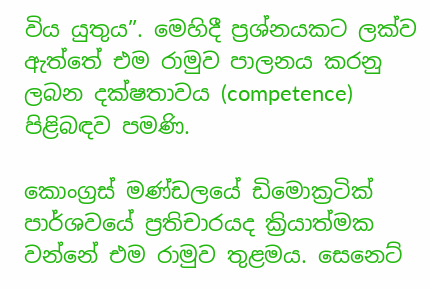විය යුතුය”. මෙහිදී ප්‍රශ්නයකට ලක්ව ඇත්තේ එම රාමුව පාලනය කරනු ලබන දක්ෂතාවය (competence) පිළිබඳව පමණි.

කොංග්‍රස් මණ්ඩලයේ ඩිමොක්‍රටික් පාර්ශවයේ ප්‍රතිචාරයද ක්‍රියාත්මක වන්නේ එම රාමුව තුළමය. සෙනෙට්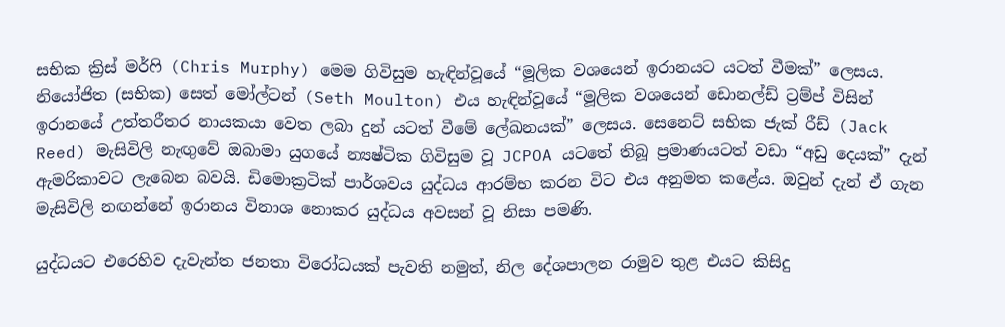සභික ක්‍රිස් මර්ෆි (Chris Murphy) මෙම ගිවිසුම හැඳින්වූයේ “මූලික වශයෙන් ඉරානයට යටත් වීමක්” ලෙසය. නියෝජිත (සභික) සෙත් මෝල්ටන් (Seth Moulton) එය හැඳින්වූයේ “මූලික වශයෙන් ඩොනල්ඩ් ට්‍රම්ප් විසින් ඉරානයේ උත්තරීතර නායකයා වෙත ලබා දුන් යටත් වීමේ ලේඛනයක්” ලෙසය. සෙනෙට් සභික ජැක් රීඩ් (Jack Reed) මැසිවිලි නැඟුවේ ඔබාමා යුගයේ න්‍යෂ්ටික ගිවිසුම වූ JCPOA යටතේ තිබූ ප්‍රමාණයටත් වඩා “අඩු දෙයක්” දැන් ඇමරිකාවට ලැබෙන බවයි. ඩිමොක්‍රටික් පාර්ශවය යුද්ධය ආරම්භ කරන විට එය අනුමත කළේය. ඔවුන් දැන් ඒ ගැන මැසිවිලි නඟන්නේ ඉරානය විනාශ නොකර යුද්ධය අවසන් වූ නිසා පමණි.

යුද්ධයට එරෙහිව දැවැන්ත ජනතා විරෝධයක් පැවති නමුත්, නිල දේශපාලන රාමුව තුළ එයට කිසිදු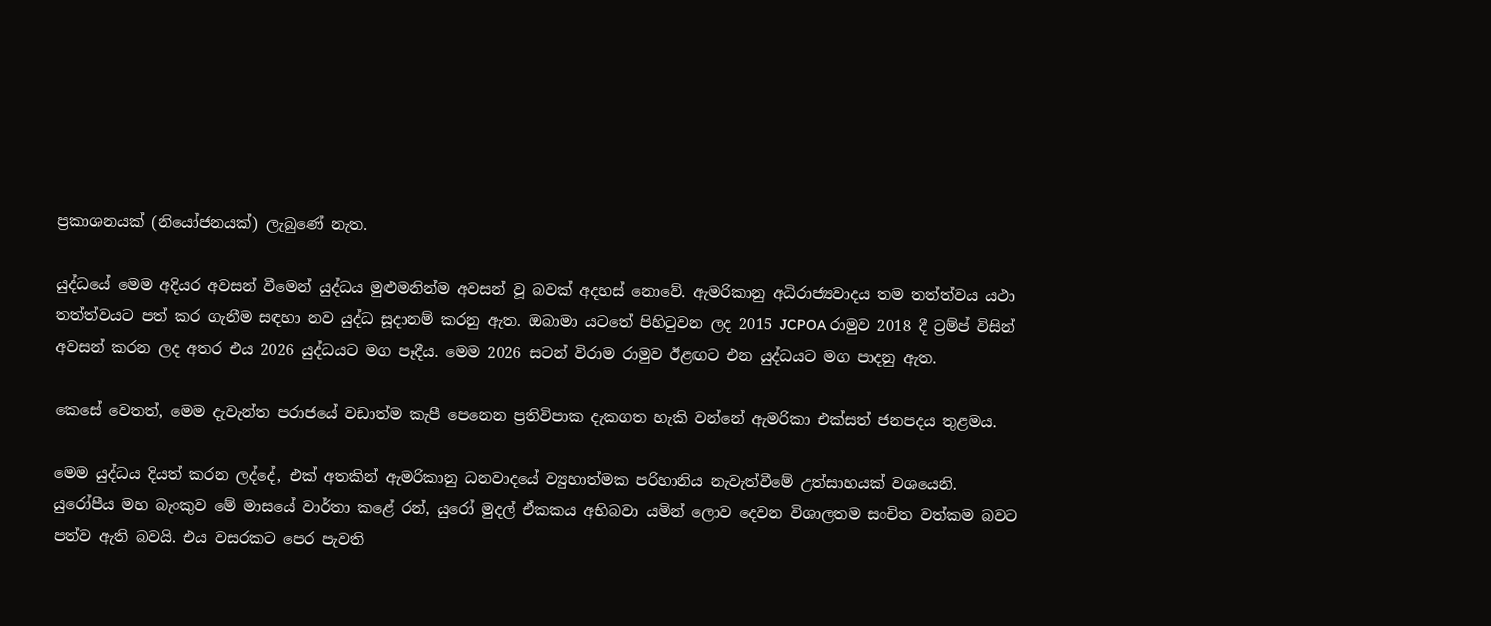ප්‍රකාශනයක් (නියෝජනයක්) ලැබුණේ නැත.

යුද්ධයේ මෙම අදියර අවසන් වීමෙන් යුද්ධය මුළුමනින්ම අවසන් වූ බවක් අදහස් නොවේ. ඇමරිකානු අධිරාජ්‍යවාදය තම තත්ත්වය යථා තත්ත්වයට පත් කර ගැනීම සඳහා නව යුද්ධ සූදානම් කරනු ඇත. ඔබාමා යටතේ පිහිටුවන ලද 2015 JCPOA රාමුව 2018 දී ට්‍රම්ප් විසින් අවසන් කරන ලද අතර එය 2026 යුද්ධයට මග පෑදීය. මෙම 2026 සටන් විරාම රාමුව ඊළඟට එන යුද්ධයට මග පාදනු ඇත.

කෙසේ වෙතත්, මෙම දැවැන්ත පරාජයේ වඩාත්ම කැපී පෙනෙන ප්‍රතිවිපාක දැකගත හැකි වන්නේ ඇමරිකා එක්සත් ජනපදය තුළමය.

මෙම යුද්ධය දියත් කරන ලද්දේ, එක් අතකින් ඇමරිකානු ධනවාදයේ ව්‍යුහාත්මක පරිහානිය නැවැත්වීමේ උත්සාහයක් වශයෙනි. යුරෝපීය මහ බැංකුව මේ මාසයේ වාර්තා කළේ රන්, යුරෝ මුදල් ඒකකය අභිබවා යමින් ලොව දෙවන විශාලතම සංචිත වත්කම බවට පත්ව ඇති බවයි. එය වසරකට පෙර පැවති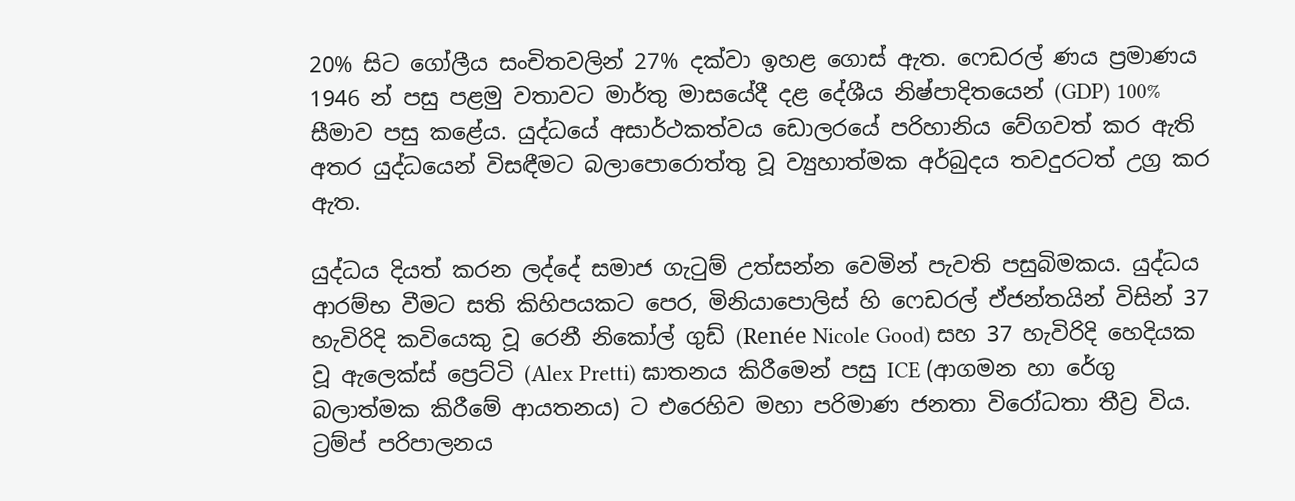20% සිට ගෝලීය සංචිතවලින් 27% දක්වා ඉහළ ගොස් ඇත. ෆෙඩරල් ණය ප්‍රමාණය 1946 න් පසු පළමු වතාවට මාර්තු මාසයේදී දළ දේශීය නිෂ්පාදිතයෙන් (GDP) 100% සීමාව පසු කළේය. යුද්ධයේ අසාර්ථකත්වය ඩොලරයේ පරිහානිය වේගවත් කර ඇති අතර යුද්ධයෙන් විසඳීමට බලාපොරොත්තු වූ ව්‍යුහාත්මක අර්බුදය තවදුරටත් උග්‍ර කර ඇත.

යුද්ධය දියත් කරන ලද්දේ සමාජ ගැටුම් උත්සන්න වෙමින් පැවති පසුබිමකය. යුද්ධය ආරම්භ වීමට සති කිහිපයකට පෙර, මිනියාපොලිස් හි ෆෙඩරල් ඒජන්තයින් විසින් 37 හැවිරිදි කවියෙකු වූ රෙනී නිකෝල් ගුඩ් (Renée Nicole Good) සහ 37 හැවිරිදි හෙදියක වූ ඇලෙක්ස් ප්‍රෙට්ටි (Alex Pretti) ඝාතනය කිරීමෙන් පසු ICE (ආගමන හා රේගු බලාත්මක කිරීමේ ආයතනය) ට එරෙහිව මහා පරිමාණ ජනතා විරෝධතා තීව්‍ර විය. ට්‍රම්ප් පරිපාලනය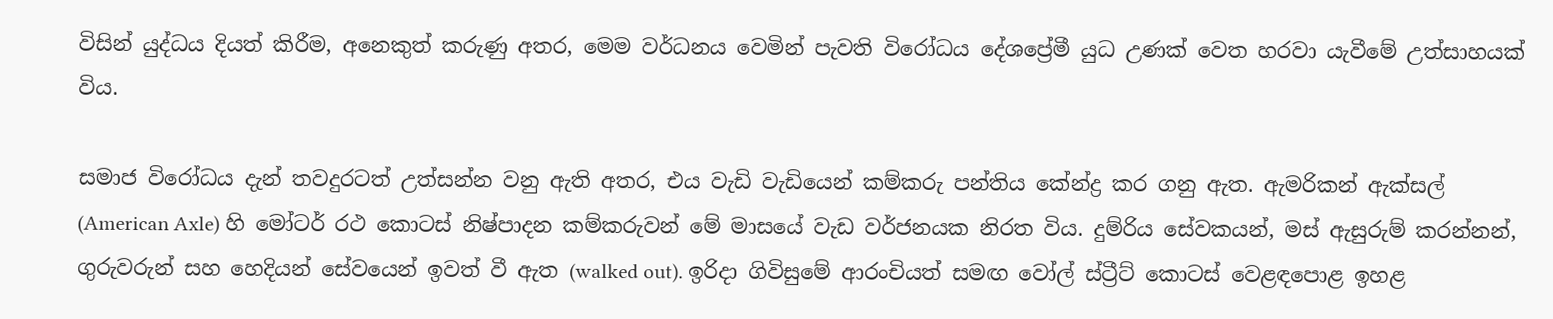විසින් යුද්ධය දියත් කිරීම, අනෙකුත් කරුණු අතර, මෙම වර්ධනය වෙමින් පැවති විරෝධය දේශප්‍රේමී යුධ උණක් වෙත හරවා යැවීමේ උත්සාහයක් විය.

සමාජ විරෝධය දැන් තවදුරටත් උත්සන්න වනු ඇති අතර, එය වැඩි වැඩියෙන් කම්කරු පන්තිය කේන්ද්‍ර කර ගනු ඇත. ඇමරිකන් ඇක්සල් (American Axle) හි මෝටර් රථ කොටස් නිෂ්පාදන කම්කරුවන් මේ මාසයේ වැඩ වර්ජනයක නිරත විය. දුම්රිය සේවකයන්, මස් ඇසුරුම් කරන්නන්, ගුරුවරුන් සහ හෙදියන් සේවයෙන් ඉවත් වී ඇත (walked out). ඉරිදා ගිවිසුමේ ආරංචියත් සමඟ වෝල් ස්ට්‍රීට් කොටස් වෙළඳපොළ ඉහළ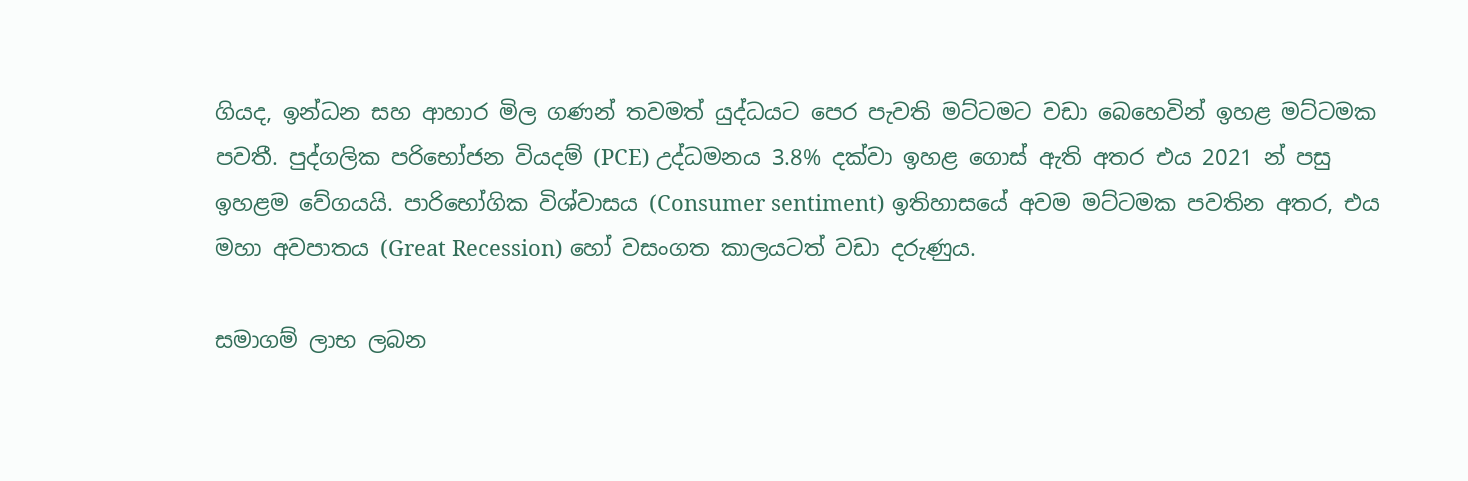ගියද, ඉන්ධන සහ ආහාර මිල ගණන් තවමත් යුද්ධයට පෙර පැවති මට්ටමට වඩා බෙහෙවින් ඉහළ මට්ටමක පවතී. පුද්ගලික පරිභෝජන වියදම් (PCE) උද්ධමනය 3.8% දක්වා ඉහළ ගොස් ඇති අතර එය 2021 න් පසු ඉහළම වේගයයි. පාරිභෝගික විශ්වාසය (Consumer sentiment) ඉතිහාසයේ අවම මට්ටමක පවතින අතර, එය මහා අවපාතය (Great Recession) හෝ වසංගත කාලයටත් වඩා දරුණුය.

සමාගම් ලාභ ලබන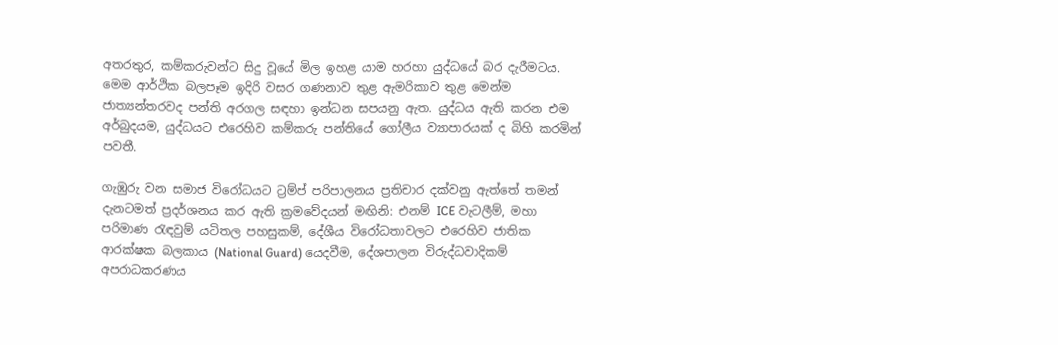අතරතුර, කම්කරුවන්ට සිදු වූයේ මිල ඉහළ යාම හරහා යුද්ධයේ බර දැරීමටය. මෙම ආර්ථික බලපෑම ඉදිරි වසර ගණනාව තුළ ඇමරිකාව තුළ මෙන්ම ජාත්‍යන්තරවද පන්ති අරගල සඳහා ඉන්ධන සපයනු ඇත. යුද්ධය ඇති කරන එම අර්බුදයම, යුද්ධයට එරෙහිව කම්කරු පන්තියේ ගෝලීය ව්‍යාපාරයක් ද බිහි කරමින් පවතී.

ගැඹුරු වන සමාජ විරෝධයට ට්‍රම්ප් පරිපාලනය ප්‍රතිචාර දක්වනු ඇත්තේ තමන් දැනටමත් ප්‍රදර්ශනය කර ඇති ක්‍රමවේදයන් මඟිනි: එනම් ICE වැටලීම්, මහා පරිමාණ රැඳවුම් යටිතල පහසුකම්, දේශීය විරෝධතාවලට එරෙහිව ජාතික ආරක්ෂක බලකාය (National Guard) යෙදවීම, දේශපාලන විරුද්ධවාදිකම් අපරාධකරණය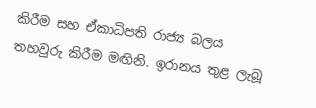කිරීම සහ ඒකාධිපති රාජ්‍ය බලය තහවුරු කිරීම මඟිනි. ඉරානය තුළ ලැබූ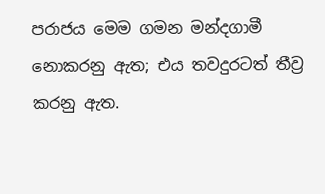පරාජය මෙම ගමන මන්දගාමී නොකරනු ඇත; එය තවදුරටත් තීව්‍ර කරනු ඇත.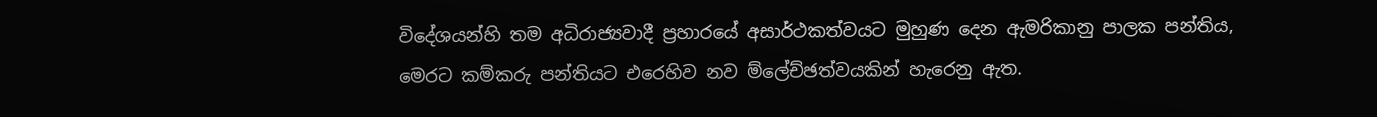විදේශයන්හි තම අධිරාජ්‍යවාදී ප්‍රහාරයේ අසාර්ථකත්වයට මුහුණ දෙන ඇමරිකානු පාලක පන්තිය, මෙරට කම්කරු පන්තියට එරෙහිව නව ම්ලේච්ඡත්වයකින් හැරෙනු ඇත.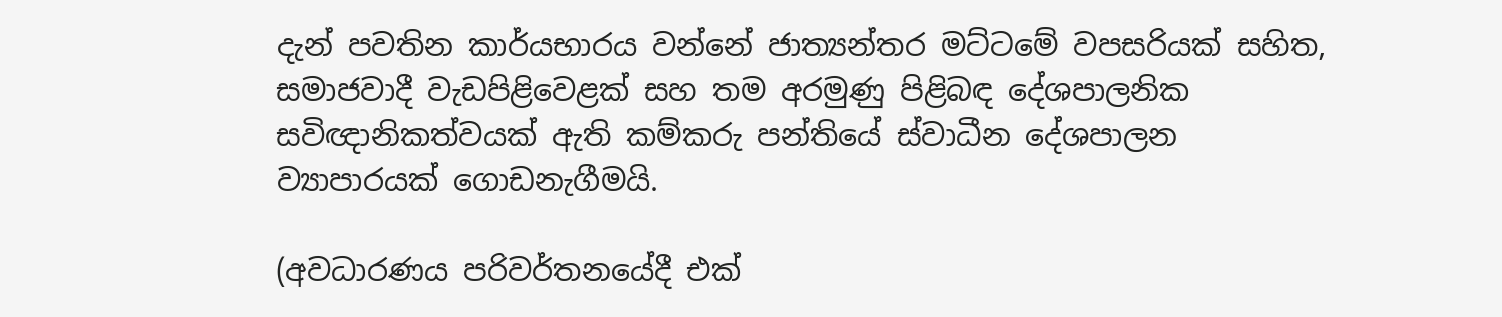දැන් පවතින කාර්යභාරය වන්නේ ජාත්‍යන්තර මට්ටමේ වපසරියක් සහිත, සමාජවාදී වැඩපිළිවෙළක් සහ තම අරමුණු පිළිබඳ දේශපාලනික සවිඥානිකත්වයක් ඇති කම්කරු පන්තියේ ස්වාධීන දේශපාලන ව්‍යාපාරයක් ගොඩනැගීමයි.

(අවධාරණය පරිවර්තනයේදී එක්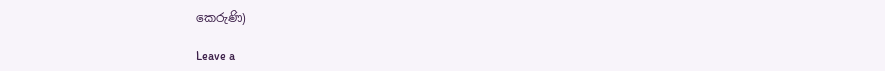කෙරුණි)

Leave a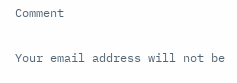Comment

Your email address will not be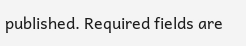published. Required fields are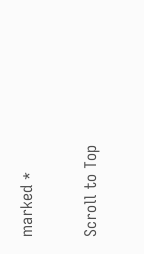marked *

Scroll to Top